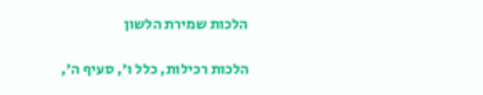הלכות שמירת הלשון

הלכות רכילות, כלל ו', סעיף ה',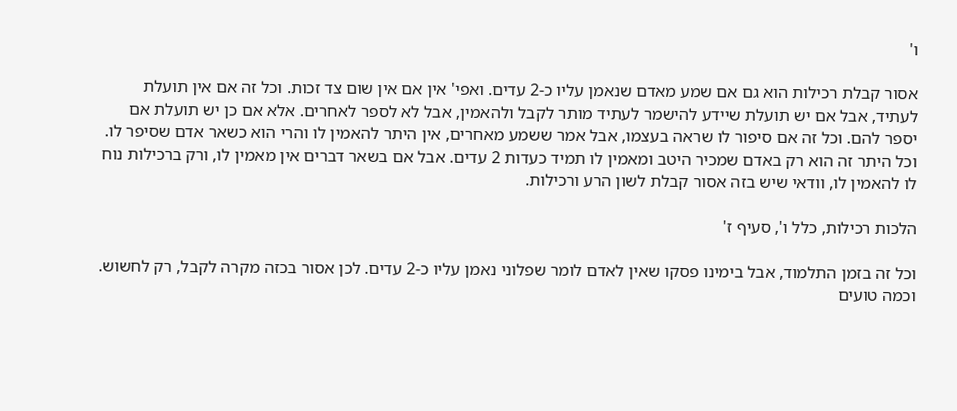ו'

אסור קבלת רכילות הוא גם אם שמע מאדם שנאמן עליו כ-2 עדים. ואפי' אין אם אין שום צד זכות. וכל זה אם אין תועלת לעתיד, אבל אם יש תועלת שיידע להישמר לעתיד מותר לקבל ולהאמין, אבל לא לספר לאחרים. אלא אם כן יש תועלת אם יספר להם. וכל זה אם סיפור לו שראה בעצמו, אבל אמר ששמע מאחרים, אין היתר להאמין לו והרי הוא כשאר אדם שסיפר לו. וכל היתר זה הוא רק באדם שמכיר היטב ומאמין לו תמיד כעדות 2 עדים. אבל אם בשאר דברים אין מאמין לו, ורק ברכילות נוח לו להאמין לו, וודאי שיש בזה אסור קבלת לשון הרע ורכילות.

הלכות רכילות, כלל ו', סעיף ז'

וכל זה בזמן התלמוד, אבל בימינו פסקו שאין לאדם לומר שפלוני נאמן עליו כ-2 עדים. לכן אסור בכזה מקרה לקבל, רק לחשוש. וכמה טועים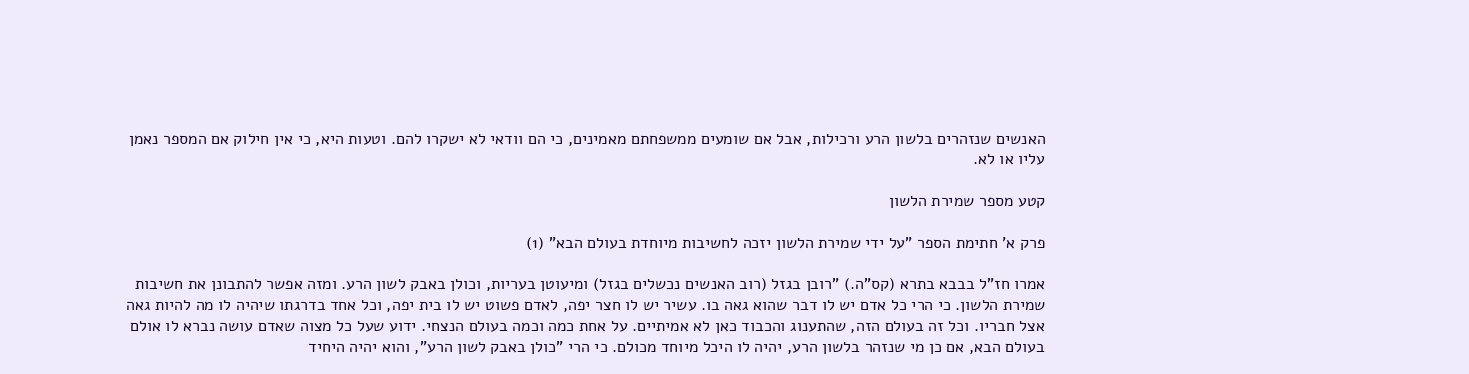האנשים שנזהרים בלשון הרע ורכילות, אבל אם שומעים ממשפחתם מאמינים, כי הם וודאי לא ישקרו להם. וטעות היא, כי אין חילוק אם המספר נאמן עליו או לא.

קטע מספר שמירת הלשון

פרק א' חתימת הספר "על ידי שמירת הלשון יזכה לחשיבות מיוחדת בעולם הבא" (1)

אמרו חז"ל בבבא בתרא (קס"ה.) "רובן בגזל (רוב האנשים נכשלים בגזל) ומיעוטן בעריות, וכולן באבק לשון הרע. ומזה אפשר להתבונן את חשיבות שמירת הלשון. כי הרי כל אדם יש לו דבר שהוא גאה בו. עשיר יש לו חצר יפה, לאדם פשוט יש לו בית יפה, וכל אחד בדרגתו שיהיה לו מה להיות גאה אצל חבריו. וכל זה בעולם הזה, שהתענוג והכבוד כאן לא אמיתיים. על אחת כמה וכמה בעולם הנצחי. ידוע שעל כל מצוה שאדם עושה נברא לו אולם בעולם הבא, אם כן מי שנזהר בלשון הרע, יהיה לו היכל מיוחד מכולם. כי הרי "כולן באבק לשון הרע", והוא יהיה היחיד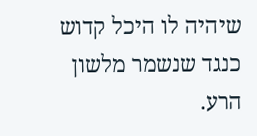שיהיה לו היכל קדוש כנגד שנשמר מלשון הרע.